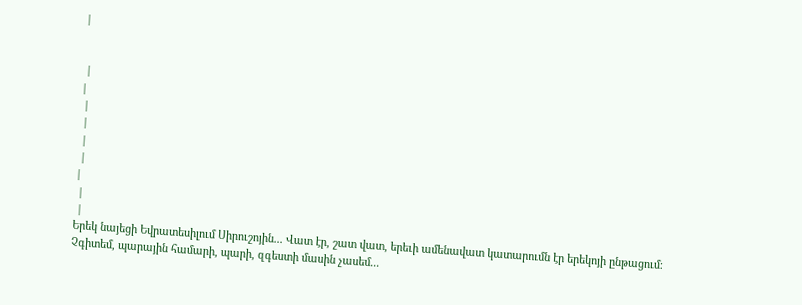|


 |
|
 |
 |
 |
 |
|
 |
 |
Երեկ նայեցի Եվրատեսիլում Սիրուշոյին... Վատ էր, շատ վատ, երեւի ամենավատ կատարումն էր երեկոյի ընթացում։
Չգիտեմ, պարային համարի, պարի, զգեստի մասին չասեմ...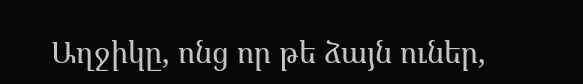Աղջիկը, ոնց որ թե ձայն ուներ,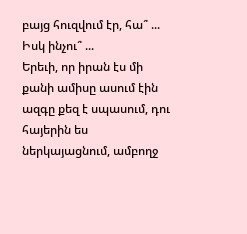բայց հուզվում էր, հա՞ ... Իսկ ինչու՞ ...
Երեւի, որ իրան էս մի քանի ամիսը ասում էին ազգը քեզ է սպասում, դու հայերին ես ներկայացնում, ամբողջ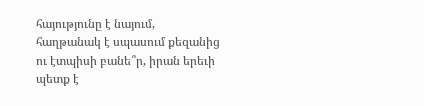հայությունը է նայում, հաղթանակ է սպասում քեզանից ու էտպիսի բանե՞ր, իրան երեւի պետք է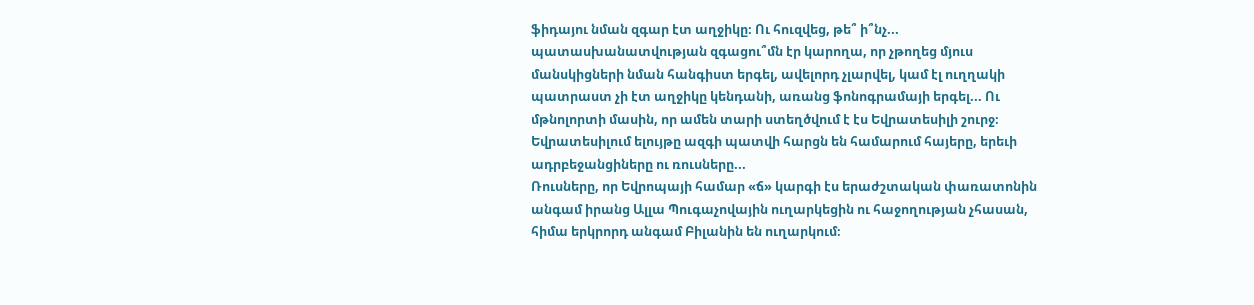ֆիդայու նման զգար էտ աղջիկը։ Ու հուզվեց, թե՞ ի՞նչ... պատասխանատվության զգացու՞մն էր կարողա, որ չթողեց մյուս մանսկիցների նման հանգիստ երգել, ավելորդ չլարվել, կամ էլ ուղղակի պատրաստ չի էտ աղջիկը կենդանի, առանց ֆոնոգրամայի երգել... Ու մթնոլորտի մասին, որ ամեն տարի ստեղծվում է էս Եվրատեսիլի շուրջ։ Եվրատեսիլում ելույթը ազգի պատվի հարցն են համարում հայերը, երեւի ադրբեջանցիները ու ռուսները...
Ռուսները, որ Եվրոպայի համար «ճ» կարգի էս երաժշտական փառատոնին անգամ իրանց Ալլա Պուգաչովային ուղարկեցին ու հաջողության չհասան, հիմա երկրորդ անգամ Բիլանին են ուղարկում։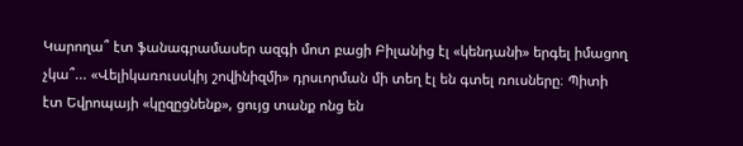Կարողա՞ էտ ֆանագրամասեր ազգի մոտ բացի Բիլանից էլ «կենդանի» երգել իմացող չկա՞... «Վելիկառուսսկիյ շովինիզմի» դրսւորման մի տեղ էլ են գտել ռուսները։ Պիտի էտ Եվրոպայի «կըզըցնենք», ցույց տանք ոնց են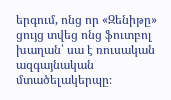երգում, ոնց որ «Զենիթը» ցույց տվեց ոնց ֆուտբոլ խաղան՝ սա է ռուսական ազգայնական մտածելակերպը։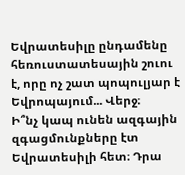Եվրատեսիլը ընդամենը հեռուստատեսային շուու է, որը ոչ շատ պոպուլյար է Եվրոպայում... Վերջ։
Ի՞նչ կապ ունեն ազգային զգացմունքները էտ Եվրատեսիլի հետ։ Դրա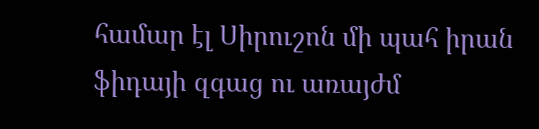համար էլ Սիրուշոն մի պահ իրան ֆիդայի զգաց ու առայժմ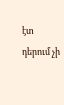էտ դերում չի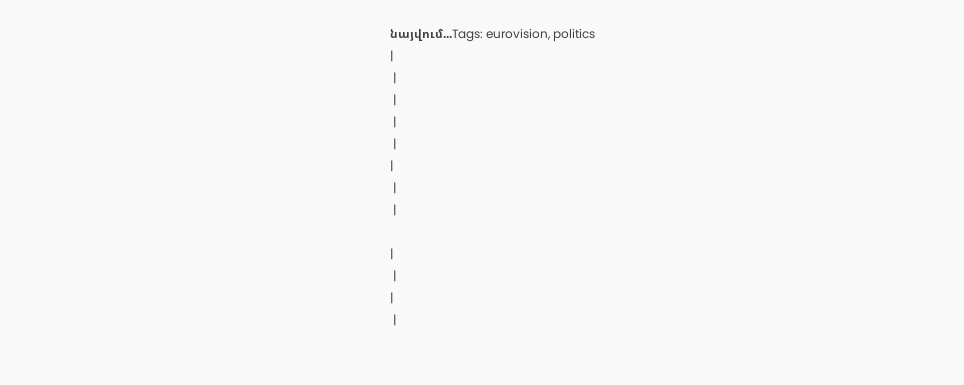նայվում...Tags: eurovision, politics
|
 |
 |
 |
 |
|
 |
 |

|
 |
|
 |